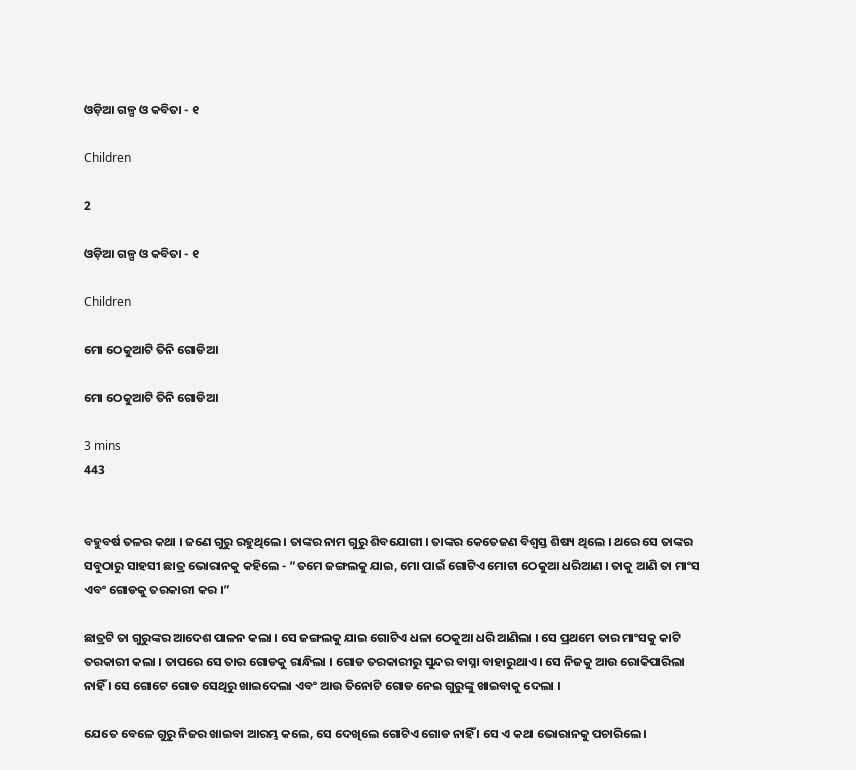ଓଡ଼ିଆ ଗଳ୍ପ ଓ କବିତା - ୧

Children

2

ଓଡ଼ିଆ ଗଳ୍ପ ଓ କବିତା - ୧

Children

ମୋ ଠେକୁଆଟି ତିନି ଗୋଡିଆ

ମୋ ଠେକୁଆଟି ତିନି ଗୋଡିଆ

3 mins
443


ବହୁବର୍ଷ ତଳର କଥା । ଜଣେ ଗୁରୁ ରହୁଥିଲେ । ତାଙ୍କର ନାମ ଗୁରୁ ଶିବଯୋଗୀ । ତାଙ୍କର କେତେଜଣ ବିଶ୍ୱସ୍ତ ଶିଷ୍ୟ ଥିଲେ । ଥରେ ସେ ତାଙ୍କର ସବୁଠାରୁ ସାହସୀ ଛାତ୍ର ଭୋରାନକୁ କହିଲେ - “ତମେ ଜଙ୍ଗଲକୁ ଯାଇ, ମୋ ପାଇଁ ଗୋଟିଏ ମୋଟା ଠେକୁଆ ଧରିଆଣ । ତାକୁ ଆଣି ତା ମାଂସ ଏବଂ ଗୋଡକୁ ତରକାରୀ କର ।”

ଛାତ୍ରଟି ତା ଗୁରୁଙ୍କର ଆଦେଶ ପାଳନ କଲା । ସେ ଜଙ୍ଗଲକୁ ଯାଇ ଗୋଟିଏ ଧଳା ଠେକୁଆ ଧରି ଆଣିଲା । ସେ ପ୍ରଥମେ ତାର ମାଂସକୁ କାଟି ତରକାରୀ କଲା । ତାପରେ ସେ ତାର ଗୋଡକୁ ରାନ୍ଧିଲା । ଗୋଡ ତରକାରୀରୁ ସୁନ୍ଦର ବାସ୍ନା ବାହାରୁଥାଏ । ସେ ନିଜକୁ ଆଉ ରୋକିପାରିଲା ନାହିଁ । ସେ ଗୋଟେ ଗୋଡ ସେଥିରୁ ଖାଇଦେଲା ଏବଂ ଆଉ ତିନୋଟି ଗୋଡ ନେଇ ଗୁରୁଙ୍କୁ ଖାଇବାକୁ ଦେଲା ।

ଯେତେ ବେଳେ ଗୁରୁ ନିଜର ଖାଇବା ଆରମ୍ଭ କଲେ, ସେ ଦେଖିଲେ ଗୋଟିଏ ଗୋଡ ନାହିଁ । ସେ ଏ କଥା ଭୋରାନକୁ ପଚାରିଲେ ।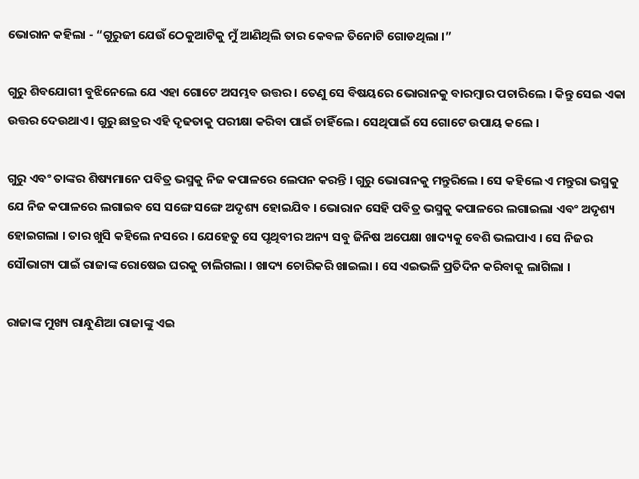ଭୋରାନ କହିଲା - “ଗୁରୁଜୀ ଯେଉଁ ଠେକୁଆଟିକୁ ମୁଁ ଆଣିଥିଲି ତାର କେବଳ ତିନୋଟି ଗୋଡଥିଲା ।”

ଗୁରୁ ଶିବଯୋଗୀ ବୁଝିନେଲେ ଯେ ଏହା ଗୋଟେ ଅସମ୍ଭବ ଉତ୍ତର । ତେଣୁ ସେ ବିଷୟରେ ଭୋରାନକୁ ବାରମ୍ବାର ପଚାରିଲେ । କିନ୍ତୁ ସେଇ ଏକା ଉତ୍ତର ଦେଉଥାଏ । ଗୁରୁ ଛାତ୍ରର ଏହି ଦୃଢତାକୁ ପରୀକ୍ଷା କରିବା ପାଇଁ ଚାହିଁଲେ । ସେଥିପାଇଁ ସେ ଗୋଟେ ଉପାୟ କଲେ ।

ଗୁରୁ ଏବଂ ତାଙ୍କର ଶିଷ୍ୟମାନେ ପବିତ୍ର ଭସ୍ମକୁ ନିଜ କପାଳରେ ଲେପନ କରନ୍ତି । ଗୁରୁ ଭୋରାନକୁ ମନ୍ତୁରିଲେ । ସେ କହିଲେ ଏ ମନ୍ତୁରା ଭସ୍ମକୁ ଯେ ନିଜ କପାଳରେ ଲଗାଇବ ସେ ସଙ୍ଗେ ସଙ୍ଗେ ଅଦୃଶ୍ୟ ହୋଇଯିବ । ଭୋରାନ ସେହି ପବିତ୍ର ଭସ୍ମକୁ କପାଳରେ ଲଗାଇଲା ଏବଂ ଅଦୃଶ୍ୟ ହୋଇଗଲା । ତାର ଖୁସି କହିଲେ ନସରେ । ଯେହେତୁ ସେ ପୃଥିବୀର ଅନ୍ୟ ସବୁ ଜିନିଷ ଅପେକ୍ଷା ଖାଦ୍ୟକୁ ବେଶି ଭଲପାଏ । ସେ ନିଜର ସୌଭାଗ୍ୟ ପାଇଁ ରାଜାଙ୍କ ରୋଷେଇ ଘରକୁ ଚାଲିଗଲା । ଖାଦ୍ୟ ଚୋରିକରି ଖାଇଲା । ସେ ଏଇଭଳି ପ୍ରତିଦିନ କରିବାକୁ ଲାଗିଲା ।

ରାଜାଙ୍କ ମୁଖ୍ୟ ରାନ୍ଧୁଣିଆ ରାଜାଙ୍କୁ ଏଇ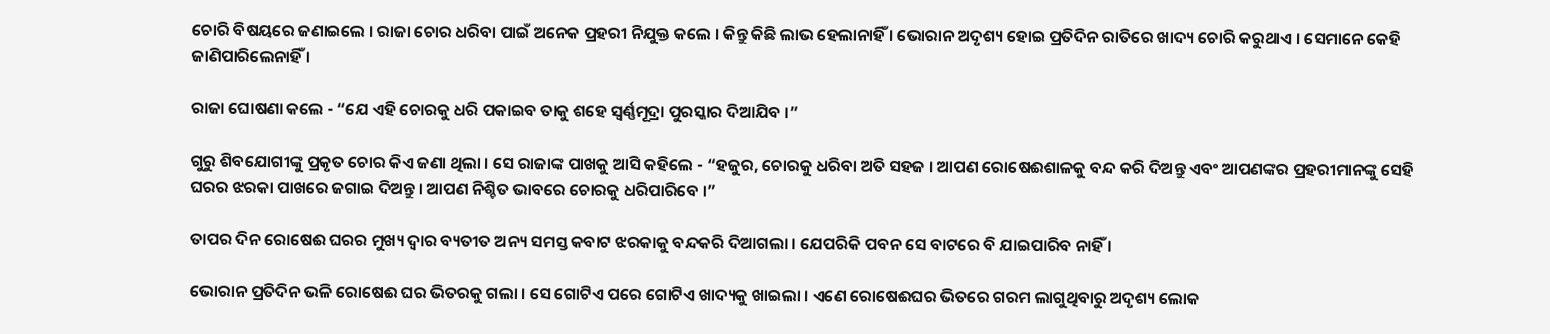ଚୋରି ବିଷୟରେ ଜଣାଇଲେ । ରାଜା ଚୋର ଧରିବା ପାଇଁ ଅନେକ ପ୍ରହରୀ ନିଯୁକ୍ତ କଲେ । କିନ୍ତୁ କିଛି ଲାଭ ହେଲାନାହିଁ । ଭୋରାନ ଅଦୃଶ୍ୟ ହୋଇ ପ୍ରତିଦିନ ରାତିରେ ଖାଦ୍ୟ ଚୋରି କରୁଥାଏ । ସେମାନେ କେହି ଜାଣିପାରିଲେନାହିଁ ।

ରାଜା ଘୋଷଣା କଲେ - “ଯେ ଏହି ଚୋରକୁ ଧରି ପକାଇବ ତାକୁ ଶହେ ସ୍ୱର୍ଣ୍ଣମୂଦ୍ରା ପୁରସ୍କାର ଦିଆଯିବ ।”

ଗୁରୁ ଶିବଯୋଗୀଙ୍କୁ ପ୍ରକୃତ ଚୋର କିଏ ଜଣା ଥିଲା । ସେ ରାଜାଙ୍କ ପାଖକୁ ଆସି କହିଲେ - “ହଜୁର, ଚୋରକୁ ଧରିବା ଅତି ସହଜ । ଆପଣ ରୋଷେଈଶାଳକୁ ବନ୍ଦ କରି ଦିଅନ୍ତୁ ଏବଂ ଆପଣଙ୍କର ପ୍ରହରୀମାନଙ୍କୁ ସେହି ଘରର ଝରକା ପାଖରେ ଜଗାଇ ଦିଅନ୍ତୁ । ଆପଣ ନିଶ୍ଚିତ ଭାବରେ ଚୋରକୁ ଧରିପାରିବେ ।”

ତାପର ଦିନ ରୋଷେଈ ଘରର ମୁଖ୍ୟ ଦ୍ୱାର ବ୍ୟତୀତ ଅନ୍ୟ ସମସ୍ତ କବାଟ ଝରକାକୁ ବନ୍ଦକରି ଦିଆଗଲା । ଯେପରିକି ପବନ ସେ ବାଟରେ ବି ଯାଇପାରିବ ନାହିଁ ।

ଭୋରାନ ପ୍ରତିଦିନ ଭଳି ରୋଷେଈ ଘର ଭିତରକୁ ଗଲା । ସେ ଗୋଟିଏ ପରେ ଗୋଟିଏ ଖାଦ୍ୟକୁ ଖାଇଲା । ଏଣେ ରୋଷେଈଘର ଭିତରେ ଗରମ ଲାଗୁଥିବାରୁ ଅଦୃଶ୍ୟ ଲୋକ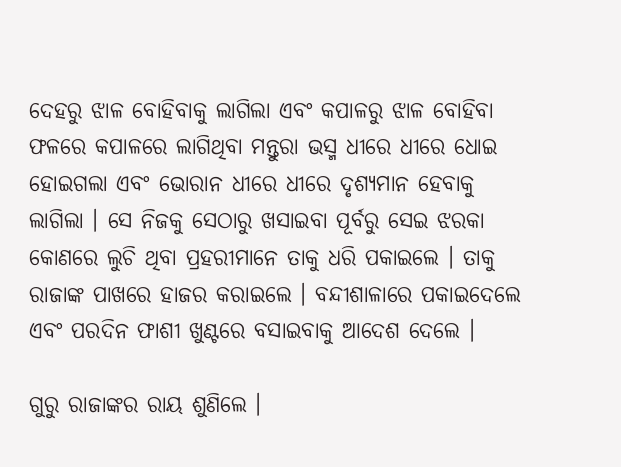ଦେହରୁ ଝାଳ ବୋହିବାକୁ ଲାଗିଲା ଏବଂ କପାଳରୁ ଝାଳ ବୋହିବା ଫଳରେ କପାଳରେ ଲାଗିଥିବା ମନ୍ତୁରା ଭସ୍ମ ଧୀରେ ଧୀରେ ଧୋଇ ହୋଇଗଲା ଏବଂ ଭୋରାନ ଧୀରେ ଧୀରେ ଦୃଶ୍ୟମାନ ହେବାକୁ ଲାଗିଲା । ସେ ନିଜକୁ ସେଠାରୁ ଖସାଇବା ପୂର୍ବରୁ ସେଇ ଝରକା କୋଣରେ ଲୁଚି ଥିବା ପ୍ରହରୀମାନେ ତାକୁ ଧରି ପକାଇଲେ । ତାକୁ ରାଜାଙ୍କ ପାଖରେ ହାଜର କରାଇଲେ । ବନ୍ଦୀଶାଳାରେ ପକାଇଦେଲେ ଏବଂ ପରଦିନ ଫାଶୀ ଖୁଣ୍ଟରେ ବସାଇବାକୁ ଆଦେଶ ଦେଲେ ।

ଗୁରୁ ରାଜାଙ୍କର ରାୟ ଶୁଣିଲେ ।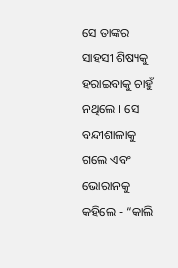ସେ ତାଙ୍କର ସାହସୀ ଶିଷ୍ୟକୁ ହରାଇବାକୁ ଚାହୁଁ ନଥିଲେ । ସେ ବନ୍ଦୀଶାଳାକୁ ଗଲେ ଏବଂ ଭୋରାନକୁ କହିଲେ - “କାଲି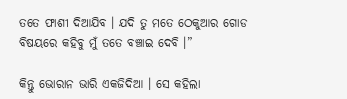ତତେ ଫାଶୀ ଦିଆଯିବ । ଯଦି ତୁ ମତେ ଠେକୁଆର ଗୋଡ ବିଷୟରେ କହିବୁ ମୁଁ ତତେ ବଞ୍ଚାଇ ଦେବି ।”

କିନ୍ତୁ ଭୋରାନ ଭାରି ଏକଜିଦିଆ । ସେ କହିଲା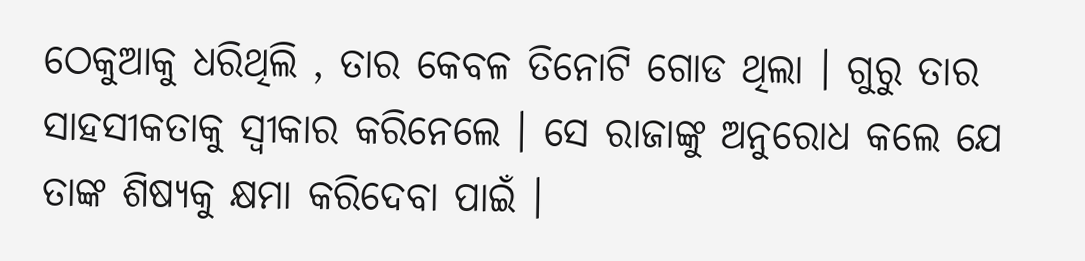ଠେକୁଆକୁ ଧରିଥିଲି , ତାର କେବଳ ତିନୋଟି ଗୋଡ ଥିଲା । ଗୁରୁ ତାର ସାହସୀକତାକୁ ସ୍ୱୀକାର କରିନେଲେ । ସେ ରାଜାଙ୍କୁ ଅନୁରୋଧ କଲେ ଯେ ତାଙ୍କ ଶିଷ୍ୟକୁ କ୍ଷମା କରିଦେବା ପାଇଁ ।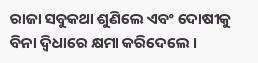ରାଜା ସବୁକଥା ଶୁଣିଲେ ଏବଂ ଦୋଷୀକୁ ବିନା ଦ୍ୱିଧାରେ କ୍ଷମା କରିଦେଲେ ।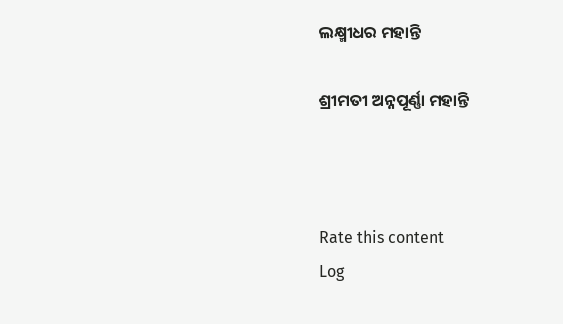ଲକ୍ଷ୍ମୀଧର ମହାନ୍ତି

ଶ୍ରୀମତୀ ଅନ୍ନପୂର୍ଣ୍ଣା ମହାନ୍ତି



Rate this content
Log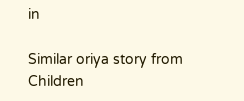in

Similar oriya story from Children